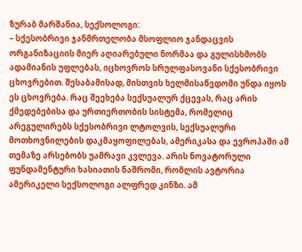ზურაბ მარშანია, სექსოლოგი:
– სქესობრივი ჯანმრთელობა მსოფლიო ჯანდაცვის ორგანიზაციის მიერ აღიარებული ნორმაა და გულისხმობს ადამიანის უფლებას, იცხოვროს სრულფასოვანი სქესობრივი ცხოვრებით. შესაბამისად, მისთვის ხელმისაწვდომი უნდა იყოს ეს ცხოვრება. რაც შეეხება სექსუალურ ქცევას, რაც არის ქმედებებისა და ურთიერთობის სისტემა, რომელიც არეგულირებს სქესობრივი ლტოლვის, სექსუალური მოთხოვნილების დაკმაყოფილებას, ამერიკასა და ევროპაში ამ თემაზე არსებობს უამრავი კვლევა. არის ნოვატორული ფუნდამენტური ხასიათის ნაშრომი, რომლის ავტორია ამერიკელი სექსოლოგი ალფრედ კინზი. ამ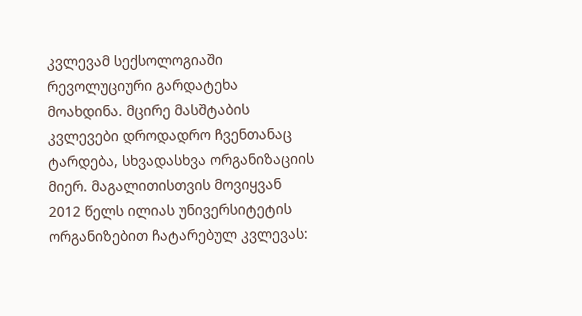კვლევამ სექსოლოგიაში რევოლუციური გარდატეხა მოახდინა. მცირე მასშტაბის კვლევები დროდადრო ჩვენთანაც ტარდება, სხვადასხვა ორგანიზაციის მიერ. მაგალითისთვის მოვიყვან 2012 წელს ილიას უნივერსიტეტის ორგანიზებით ჩატარებულ კვლევას: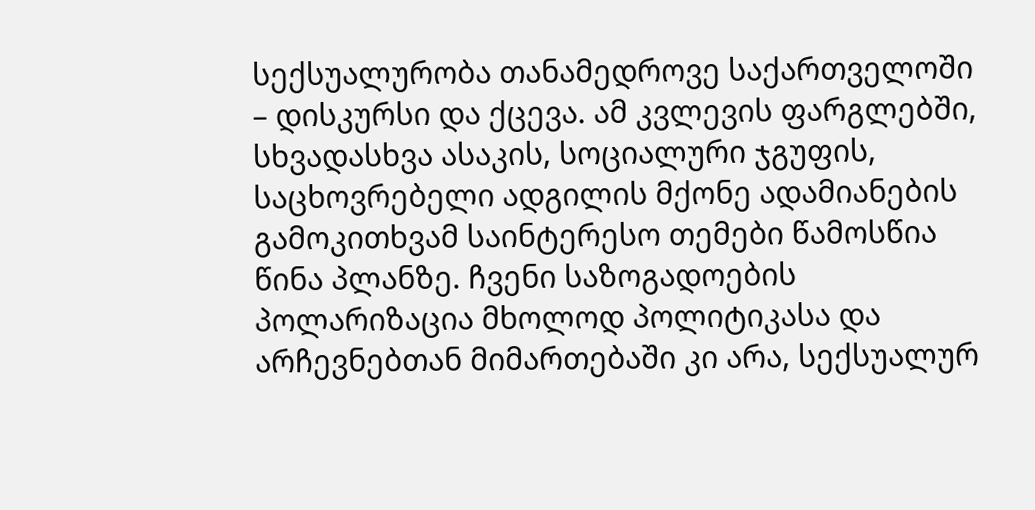სექსუალურობა თანამედროვე საქართველოში – დისკურსი და ქცევა. ამ კვლევის ფარგლებში, სხვადასხვა ასაკის, სოციალური ჯგუფის, საცხოვრებელი ადგილის მქონე ადამიანების გამოკითხვამ საინტერესო თემები წამოსწია წინა პლანზე. ჩვენი საზოგადოების პოლარიზაცია მხოლოდ პოლიტიკასა და არჩევნებთან მიმართებაში კი არა, სექსუალურ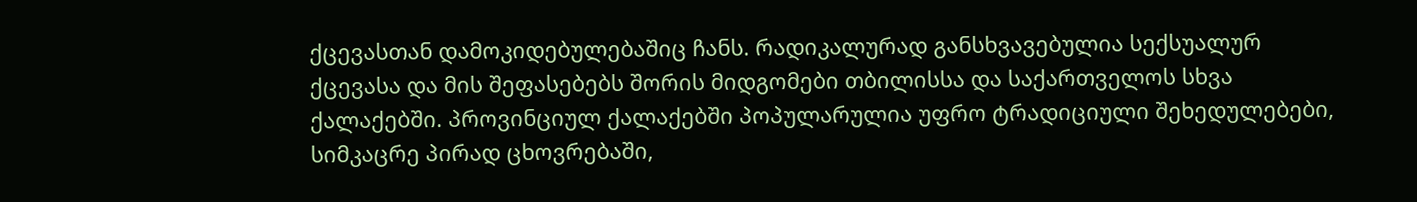ქცევასთან დამოკიდებულებაშიც ჩანს. რადიკალურად განსხვავებულია სექსუალურ ქცევასა და მის შეფასებებს შორის მიდგომები თბილისსა და საქართველოს სხვა ქალაქებში. პროვინციულ ქალაქებში პოპულარულია უფრო ტრადიციული შეხედულებები, სიმკაცრე პირად ცხოვრებაში,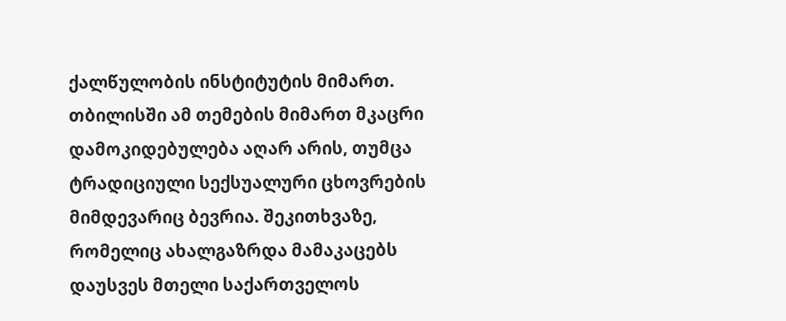ქალწულობის ინსტიტუტის მიმართ. თბილისში ამ თემების მიმართ მკაცრი დამოკიდებულება აღარ არის, თუმცა ტრადიციული სექსუალური ცხოვრების მიმდევარიც ბევრია. შეკითხვაზე, რომელიც ახალგაზრდა მამაკაცებს დაუსვეს მთელი საქართველოს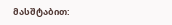მასშტაბით: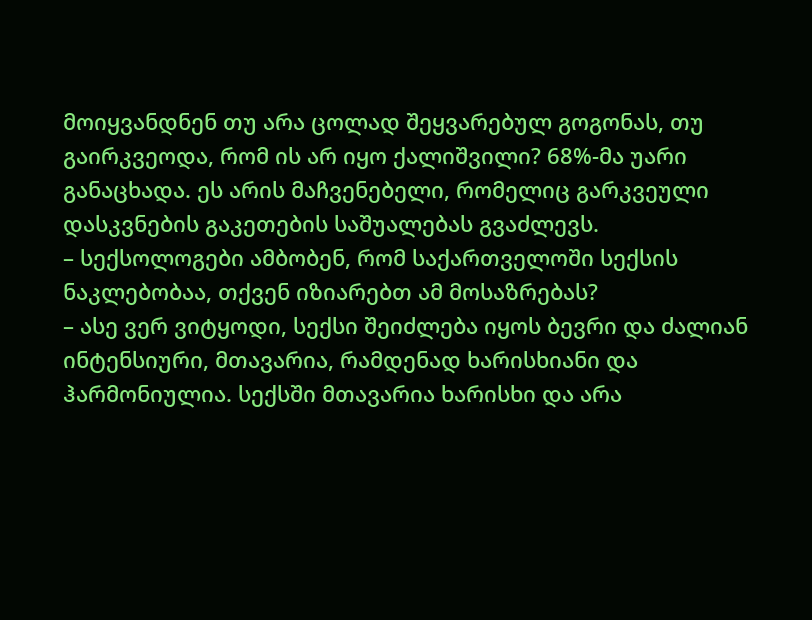მოიყვანდნენ თუ არა ცოლად შეყვარებულ გოგონას, თუ გაირკვეოდა, რომ ის არ იყო ქალიშვილი? 68%-მა უარი განაცხადა. ეს არის მაჩვენებელი, რომელიც გარკვეული დასკვნების გაკეთების საშუალებას გვაძლევს.
– სექსოლოგები ამბობენ, რომ საქართველოში სექსის ნაკლებობაა, თქვენ იზიარებთ ამ მოსაზრებას?
– ასე ვერ ვიტყოდი, სექსი შეიძლება იყოს ბევრი და ძალიან ინტენსიური, მთავარია, რამდენად ხარისხიანი და ჰარმონიულია. სექსში მთავარია ხარისხი და არა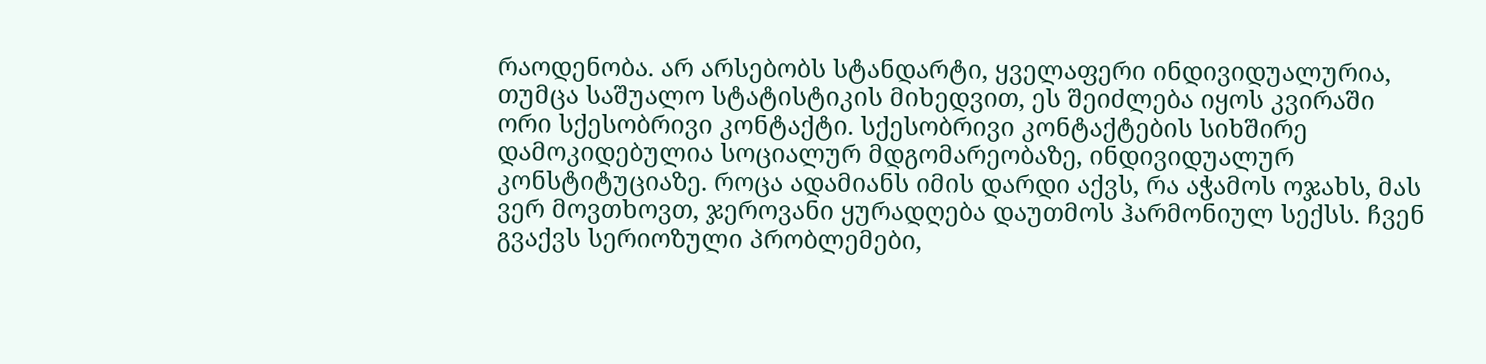რაოდენობა. არ არსებობს სტანდარტი, ყველაფერი ინდივიდუალურია, თუმცა საშუალო სტატისტიკის მიხედვით, ეს შეიძლება იყოს კვირაში ორი სქესობრივი კონტაქტი. სქესობრივი კონტაქტების სიხშირე დამოკიდებულია სოციალურ მდგომარეობაზე, ინდივიდუალურ კონსტიტუციაზე. როცა ადამიანს იმის დარდი აქვს, რა აჭამოს ოჯახს, მას ვერ მოვთხოვთ, ჯეროვანი ყურადღება დაუთმოს ჰარმონიულ სექსს. ჩვენ გვაქვს სერიოზული პრობლემები,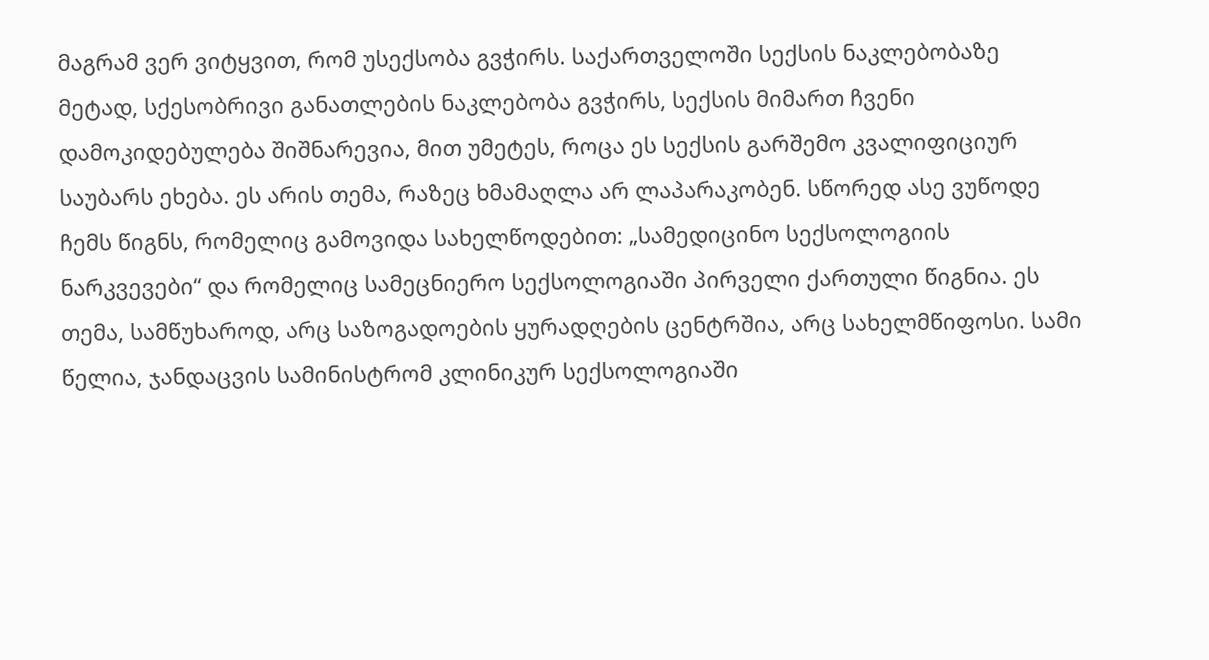მაგრამ ვერ ვიტყვით, რომ უსექსობა გვჭირს. საქართველოში სექსის ნაკლებობაზე მეტად, სქესობრივი განათლების ნაკლებობა გვჭირს, სექსის მიმართ ჩვენი დამოკიდებულება შიშნარევია, მით უმეტეს, როცა ეს სექსის გარშემო კვალიფიციურ საუბარს ეხება. ეს არის თემა, რაზეც ხმამაღლა არ ლაპარაკობენ. სწორედ ასე ვუწოდე ჩემს წიგნს, რომელიც გამოვიდა სახელწოდებით: „სამედიცინო სექსოლოგიის ნარკვევები“ და რომელიც სამეცნიერო სექსოლოგიაში პირველი ქართული წიგნია. ეს თემა, სამწუხაროდ, არც საზოგადოების ყურადღების ცენტრშია, არც სახელმწიფოსი. სამი წელია, ჯანდაცვის სამინისტრომ კლინიკურ სექსოლოგიაში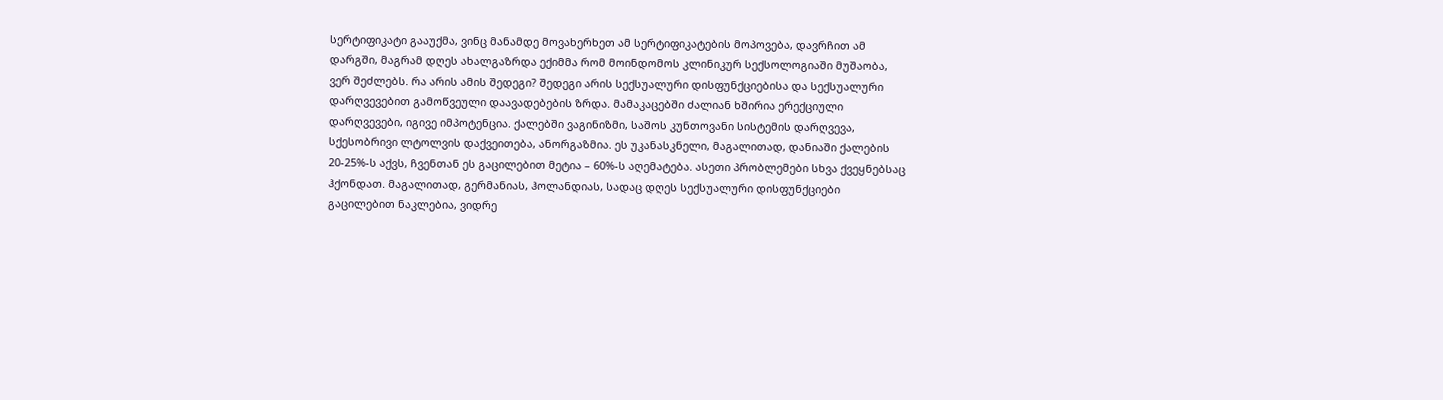სერტიფიკატი გააუქმა, ვინც მანამდე მოვახერხეთ ამ სერტიფიკატების მოპოვება, დავრჩით ამ დარგში, მაგრამ დღეს ახალგაზრდა ექიმმა რომ მოინდომოს კლინიკურ სექსოლოგიაში მუშაობა, ვერ შეძლებს. რა არის ამის შედეგი? შედეგი არის სექსუალური დისფუნქციებისა და სექსუალური დარღვევებით გამოწვეული დაავადებების ზრდა. მამაკაცებში ძალიან ხშირია ერექციული დარღვევები, იგივე იმპოტენცია. ქალებში ვაგინიზმი, საშოს კუნთოვანი სისტემის დარღვევა, სქესობრივი ლტოლვის დაქვეითება, ანორგაზმია. ეს უკანასკნელი, მაგალითად, დანიაში ქალების 20-25%-ს აქვს, ჩვენთან ეს გაცილებით მეტია – 60%-ს აღემატება. ასეთი პრობლემები სხვა ქვეყნებსაც ჰქონდათ. მაგალითად, გერმანიას, ჰოლანდიას, სადაც დღეს სექსუალური დისფუნქციები გაცილებით ნაკლებია, ვიდრე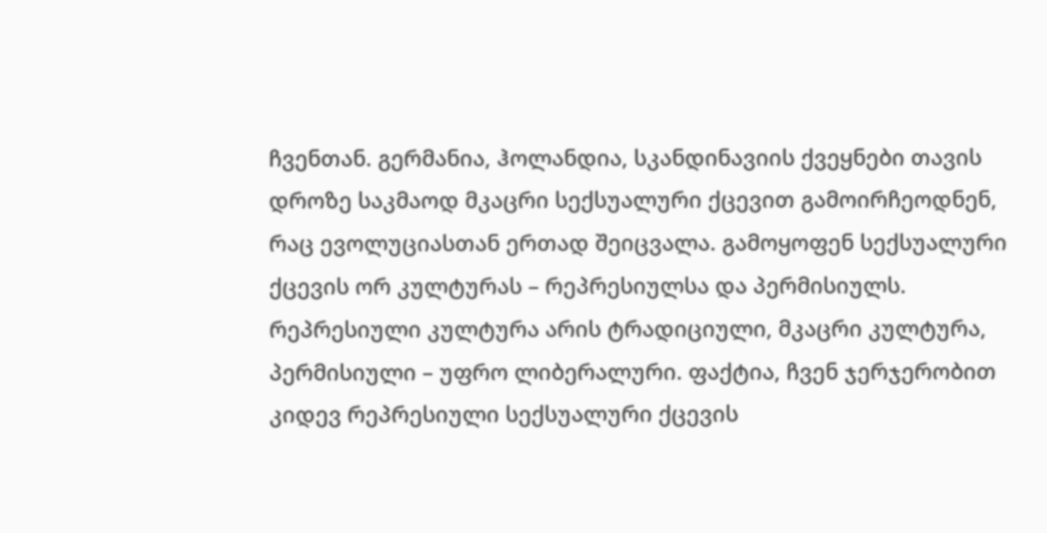ჩვენთან. გერმანია, ჰოლანდია, სკანდინავიის ქვეყნები თავის დროზე საკმაოდ მკაცრი სექსუალური ქცევით გამოირჩეოდნენ, რაც ევოლუციასთან ერთად შეიცვალა. გამოყოფენ სექსუალური ქცევის ორ კულტურას – რეპრესიულსა და პერმისიულს. რეპრესიული კულტურა არის ტრადიციული, მკაცრი კულტურა, პერმისიული – უფრო ლიბერალური. ფაქტია, ჩვენ ჯერჯერობით კიდევ რეპრესიული სექსუალური ქცევის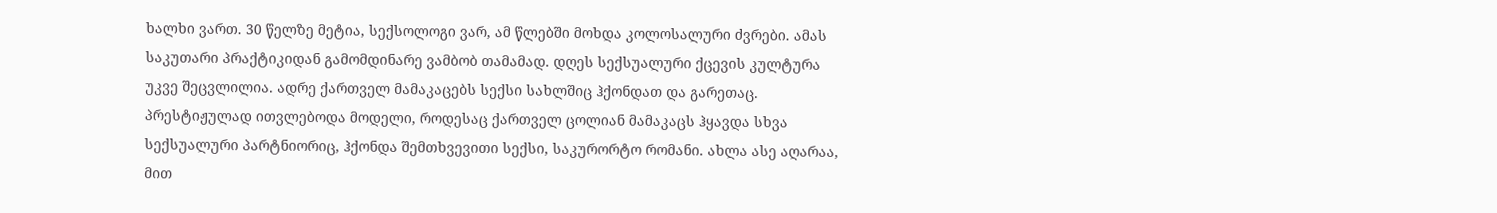ხალხი ვართ. 30 წელზე მეტია, სექსოლოგი ვარ, ამ წლებში მოხდა კოლოსალური ძვრები. ამას საკუთარი პრაქტიკიდან გამომდინარე ვამბობ თამამად. დღეს სექსუალური ქცევის კულტურა უკვე შეცვლილია. ადრე ქართველ მამაკაცებს სექსი სახლშიც ჰქონდათ და გარეთაც. პრესტიჟულად ითვლებოდა მოდელი, როდესაც ქართველ ცოლიან მამაკაცს ჰყავდა სხვა სექსუალური პარტნიორიც, ჰქონდა შემთხვევითი სექსი, საკურორტო რომანი. ახლა ასე აღარაა, მით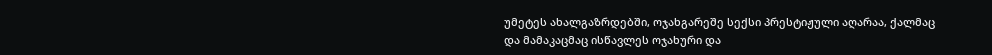უმეტეს ახალგაზრდებში, ოჯახგარეშე სექსი პრესტიჟული აღარაა, ქალმაც და მამაკაცმაც ისწავლეს ოჯახური და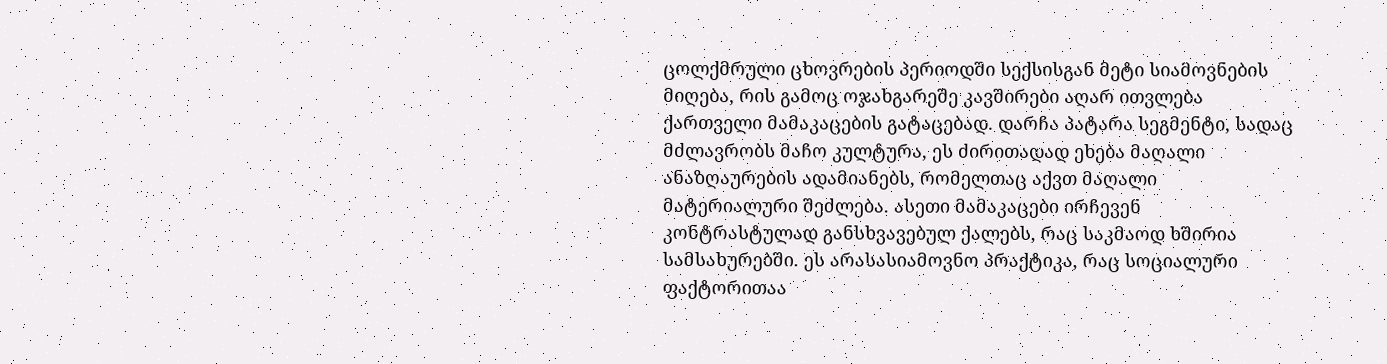ცოლქმრული ცხოვრების პერიოდში სექსისგან მეტი სიამოვნების მიღება, რის გამოც ოჯახგარეშე კავშირები აღარ ითვლება ქართველი მამაკაცების გატაცებად. დარჩა პატარა სეგმენტი, სადაც მძლავრობს მაჩო კულტურა, ეს ძირითადად ეხება მაღალი ანაზღაურების ადამიანებს, რომელთაც აქვთ მაღალი მატერიალური შეძლება. ასეთი მამაკაცები ირჩევენ კონტრასტულად განსხვავებულ ქალებს, რაც საკმაოდ ხშირია სამსახურებში. ეს არასასიამოვნო პრაქტიკა, რაც სოციალური ფაქტორითაა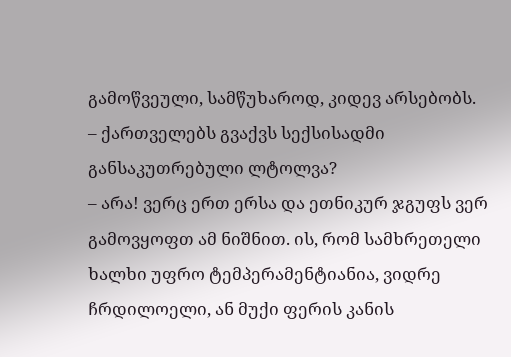გამოწვეული, სამწუხაროდ, კიდევ არსებობს.
– ქართველებს გვაქვს სექსისადმი განსაკუთრებული ლტოლვა?
– არა! ვერც ერთ ერსა და ეთნიკურ ჯგუფს ვერ გამოვყოფთ ამ ნიშნით. ის, რომ სამხრეთელი ხალხი უფრო ტემპერამენტიანია, ვიდრე ჩრდილოელი, ან მუქი ფერის კანის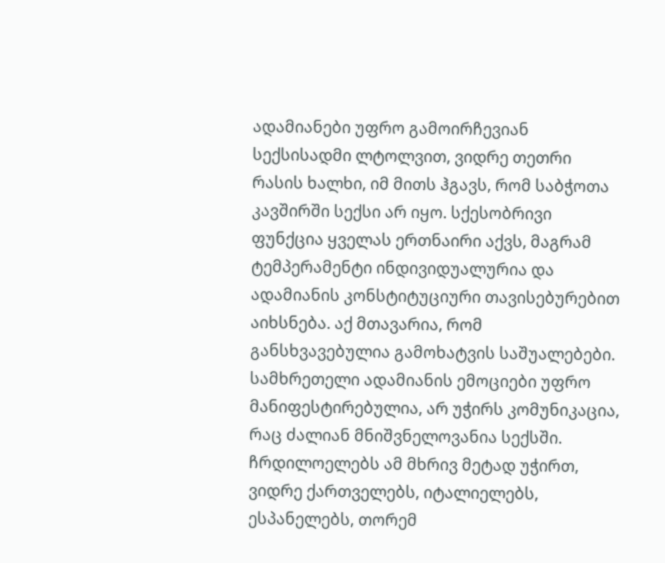ადამიანები უფრო გამოირჩევიან სექსისადმი ლტოლვით, ვიდრე თეთრი რასის ხალხი, იმ მითს ჰგავს, რომ საბჭოთა კავშირში სექსი არ იყო. სქესობრივი ფუნქცია ყველას ერთნაირი აქვს, მაგრამ ტემპერამენტი ინდივიდუალურია და ადამიანის კონსტიტუციური თავისებურებით აიხსნება. აქ მთავარია, რომ განსხვავებულია გამოხატვის საშუალებები. სამხრეთელი ადამიანის ემოციები უფრო მანიფესტირებულია, არ უჭირს კომუნიკაცია, რაც ძალიან მნიშვნელოვანია სექსში. ჩრდილოელებს ამ მხრივ მეტად უჭირთ, ვიდრე ქართველებს, იტალიელებს, ესპანელებს, თორემ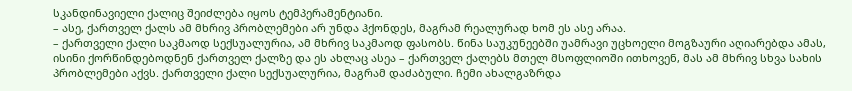სკანდინავიელი ქალიც შეიძლება იყოს ტემპერამენტიანი.
– ასე, ქართველ ქალს ამ მხრივ პრობლემები არ უნდა ჰქონდეს, მაგრამ რეალურად ხომ ეს ასე არაა.
– ქართველი ქალი საკმაოდ სექსუალურია, ამ მხრივ საკმაოდ ფასობს. წინა საუკუნეებში უამრავი უცხოელი მოგზაური აღიარებდა ამას, ისინი ქორწინდებოდნენ ქართველ ქალზე და ეს ახლაც ასეა – ქართველ ქალებს მთელ მსოფლიოში ითხოვენ, მას ამ მხრივ სხვა სახის პრობლემები აქვს. ქართველი ქალი სექსუალურია, მაგრამ დაძაბული. ჩემი ახალგაზრდა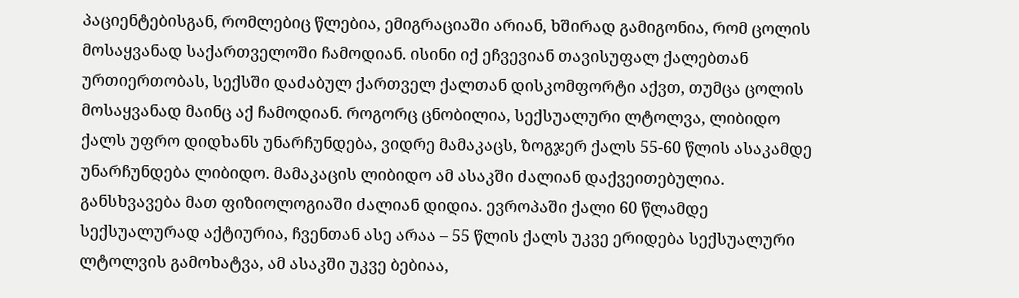პაციენტებისგან, რომლებიც წლებია, ემიგრაციაში არიან, ხშირად გამიგონია, რომ ცოლის მოსაყვანად საქართველოში ჩამოდიან. ისინი იქ ეჩვევიან თავისუფალ ქალებთან ურთიერთობას, სექსში დაძაბულ ქართველ ქალთან დისკომფორტი აქვთ, თუმცა ცოლის მოსაყვანად მაინც აქ ჩამოდიან. როგორც ცნობილია, სექსუალური ლტოლვა, ლიბიდო ქალს უფრო დიდხანს უნარჩუნდება, ვიდრე მამაკაცს, ზოგჯერ ქალს 55-60 წლის ასაკამდე უნარჩუნდება ლიბიდო. მამაკაცის ლიბიდო ამ ასაკში ძალიან დაქვეითებულია. განსხვავება მათ ფიზიოლოგიაში ძალიან დიდია. ევროპაში ქალი 60 წლამდე სექსუალურად აქტიურია, ჩვენთან ასე არაა – 55 წლის ქალს უკვე ერიდება სექსუალური ლტოლვის გამოხატვა, ამ ასაკში უკვე ბებიაა,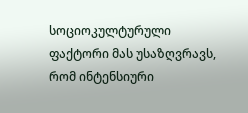სოციოკულტურული ფაქტორი მას უსაზღვრავს, რომ ინტენსიური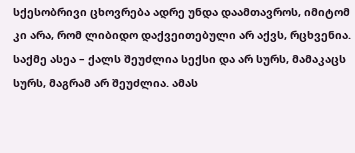სქესობრივი ცხოვრება ადრე უნდა დაამთავროს, იმიტომ კი არა, რომ ლიბიდო დაქვეითებული არ აქვს, რცხვენია. საქმე ასეა – ქალს შეუძლია სექსი და არ სურს, მამაკაცს სურს, მაგრამ არ შეუძლია. ამას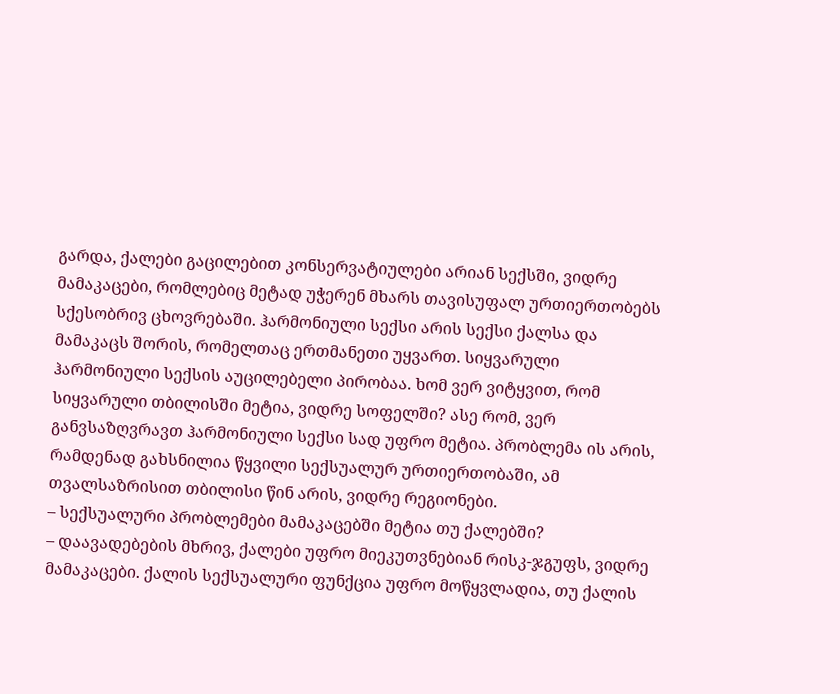გარდა, ქალები გაცილებით კონსერვატიულები არიან სექსში, ვიდრე მამაკაცები, რომლებიც მეტად უჭერენ მხარს თავისუფალ ურთიერთობებს სქესობრივ ცხოვრებაში. ჰარმონიული სექსი არის სექსი ქალსა და მამაკაცს შორის, რომელთაც ერთმანეთი უყვართ. სიყვარული ჰარმონიული სექსის აუცილებელი პირობაა. ხომ ვერ ვიტყვით, რომ სიყვარული თბილისში მეტია, ვიდრე სოფელში? ასე რომ, ვერ განვსაზღვრავთ ჰარმონიული სექსი სად უფრო მეტია. პრობლემა ის არის, რამდენად გახსნილია წყვილი სექსუალურ ურთიერთობაში, ამ თვალსაზრისით თბილისი წინ არის, ვიდრე რეგიონები.
– სექსუალური პრობლემები მამაკაცებში მეტია თუ ქალებში?
– დაავადებების მხრივ, ქალები უფრო მიეკუთვნებიან რისკ-ჯგუფს, ვიდრე მამაკაცები. ქალის სექსუალური ფუნქცია უფრო მოწყვლადია, თუ ქალის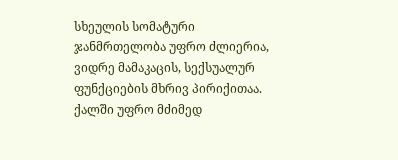სხეულის სომატური ჯანმრთელობა უფრო ძლიერია, ვიდრე მამაკაცის, სექსუალურ ფუნქციების მხრივ პირიქითაა. ქალში უფრო მძიმედ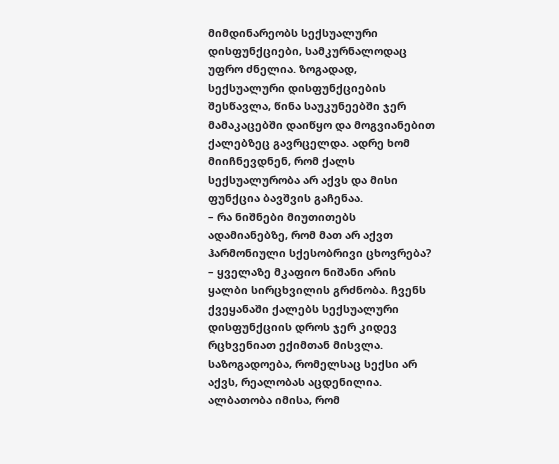მიმდინარეობს სექსუალური დისფუნქციები, სამკურნალოდაც უფრო ძნელია. ზოგადად, სექსუალური დისფუნქციების შესწავლა, წინა საუკუნეებში ჯერ მამაკაცებში დაიწყო და მოგვიანებით ქალებზეც გავრცელდა. ადრე ხომ მიიჩნევდნენ, რომ ქალს სექსუალურობა არ აქვს და მისი ფუნქცია ბავშვის გაჩენაა.
– რა ნიშნები მიუთითებს ადამიანებზე, რომ მათ არ აქვთ ჰარმონიული სქესობრივი ცხოვრება?
– ყველაზე მკაფიო ნიშანი არის ყალბი სირცხვილის გრძნობა. ჩვენს ქვეყანაში ქალებს სექსუალური დისფუნქციის დროს ჯერ კიდევ რცხვენიათ ექიმთან მისვლა. საზოგადოება, რომელსაც სექსი არ აქვს, რეალობას აცდენილია. ალბათობა იმისა, რომ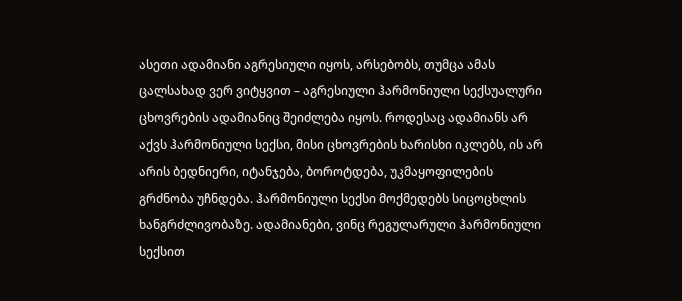ასეთი ადამიანი აგრესიული იყოს, არსებობს, თუმცა ამას ცალსახად ვერ ვიტყვით – აგრესიული ჰარმონიული სექსუალური ცხოვრების ადამიანიც შეიძლება იყოს. როდესაც ადამიანს არ აქვს ჰარმონიული სექსი, მისი ცხოვრების ხარისხი იკლებს, ის არ არის ბედნიერი, იტანჯება, ბოროტდება, უკმაყოფილების გრძნობა უჩნდება. ჰარმონიული სექსი მოქმედებს სიცოცხლის ხანგრძლივობაზე. ადამიანები, ვინც რეგულარული ჰარმონიული სექსით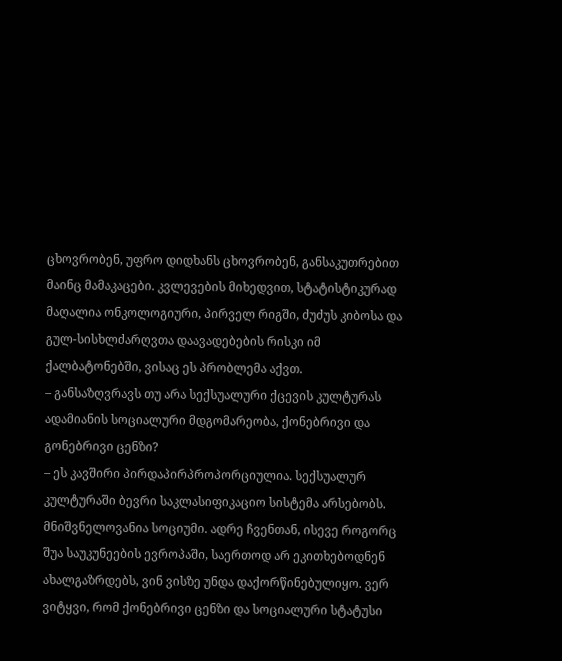ცხოვრობენ, უფრო დიდხანს ცხოვრობენ, განსაკუთრებით მაინც მამაკაცები. კვლევების მიხედვით, სტატისტიკურად მაღალია ონკოლოგიური, პირველ რიგში, ძუძუს კიბოსა და გულ-სისხლძარღვთა დაავადებების რისკი იმ ქალბატონებში, ვისაც ეს პრობლემა აქვთ.
– განსაზღვრავს თუ არა სექსუალური ქცევის კულტურას ადამიანის სოციალური მდგომარეობა, ქონებრივი და გონებრივი ცენზი?
– ეს კავშირი პირდაპირპროპორციულია. სექსუალურ კულტურაში ბევრი საკლასიფიკაციო სისტემა არსებობს. მნიშვნელოვანია სოციუმი. ადრე ჩვენთან, ისევე როგორც შუა საუკუნეების ევროპაში, საერთოდ არ ეკითხებოდნენ ახალგაზრდებს, ვინ ვისზე უნდა დაქორწინებულიყო. ვერ ვიტყვი, რომ ქონებრივი ცენზი და სოციალური სტატუსი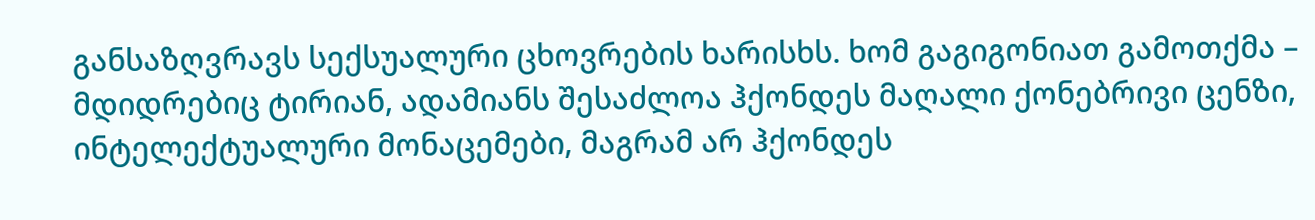განსაზღვრავს სექსუალური ცხოვრების ხარისხს. ხომ გაგიგონიათ გამოთქმა – მდიდრებიც ტირიან, ადამიანს შესაძლოა ჰქონდეს მაღალი ქონებრივი ცენზი, ინტელექტუალური მონაცემები, მაგრამ არ ჰქონდეს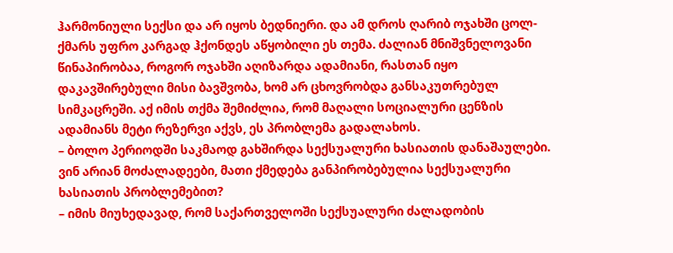ჰარმონიული სექსი და არ იყოს ბედნიერი. და ამ დროს ღარიბ ოჯახში ცოლ-ქმარს უფრო კარგად ჰქონდეს აწყობილი ეს თემა. ძალიან მნიშვნელოვანი წინაპირობაა, როგორ ოჯახში აღიზარდა ადამიანი, რასთან იყო დაკავშირებული მისი ბავშვობა, ხომ არ ცხოვრობდა განსაკუთრებულ სიმკაცრეში. აქ იმის თქმა შემიძლია, რომ მაღალი სოციალური ცენზის ადამიანს მეტი რეზერვი აქვს, ეს პრობლემა გადალახოს.
– ბოლო პერიოდში საკმაოდ გახშირდა სექსუალური ხასიათის დანაშაულები. ვინ არიან მოძალადეები, მათი ქმედება განპირობებულია სექსუალური ხასიათის პრობლემებით?
– იმის მიუხედავად, რომ საქართველოში სექსუალური ძალადობის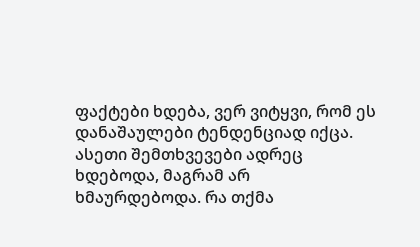ფაქტები ხდება, ვერ ვიტყვი, რომ ეს დანაშაულები ტენდენციად იქცა. ასეთი შემთხვევები ადრეც ხდებოდა, მაგრამ არ ხმაურდებოდა. რა თქმა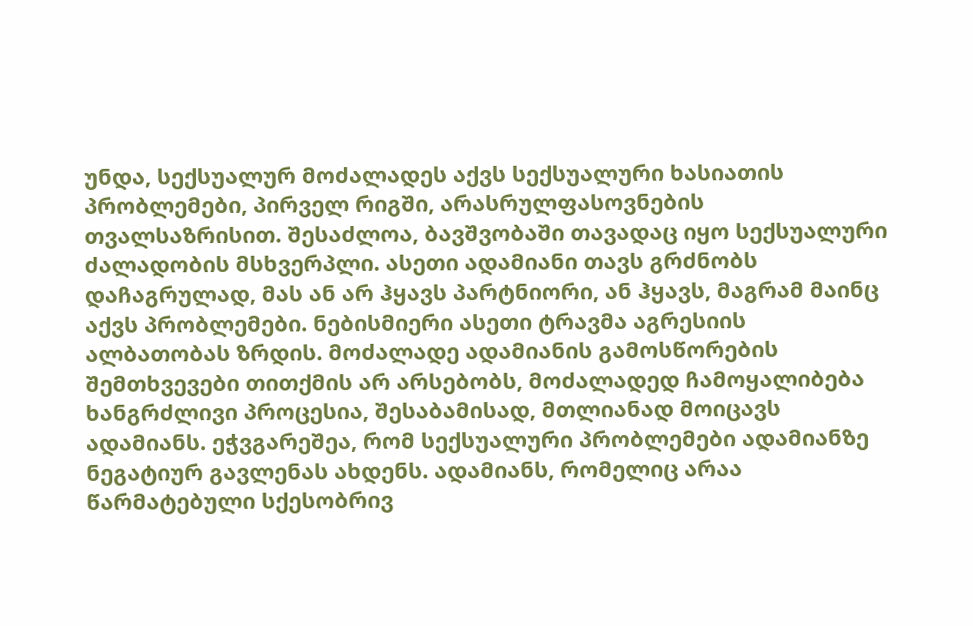უნდა, სექსუალურ მოძალადეს აქვს სექსუალური ხასიათის პრობლემები, პირველ რიგში, არასრულფასოვნების თვალსაზრისით. შესაძლოა, ბავშვობაში თავადაც იყო სექსუალური ძალადობის მსხვერპლი. ასეთი ადამიანი თავს გრძნობს დაჩაგრულად, მას ან არ ჰყავს პარტნიორი, ან ჰყავს, მაგრამ მაინც აქვს პრობლემები. ნებისმიერი ასეთი ტრავმა აგრესიის ალბათობას ზრდის. მოძალადე ადამიანის გამოსწორების შემთხვევები თითქმის არ არსებობს, მოძალადედ ჩამოყალიბება ხანგრძლივი პროცესია, შესაბამისად, მთლიანად მოიცავს ადამიანს. ეჭვგარეშეა, რომ სექსუალური პრობლემები ადამიანზე ნეგატიურ გავლენას ახდენს. ადამიანს, რომელიც არაა წარმატებული სქესობრივ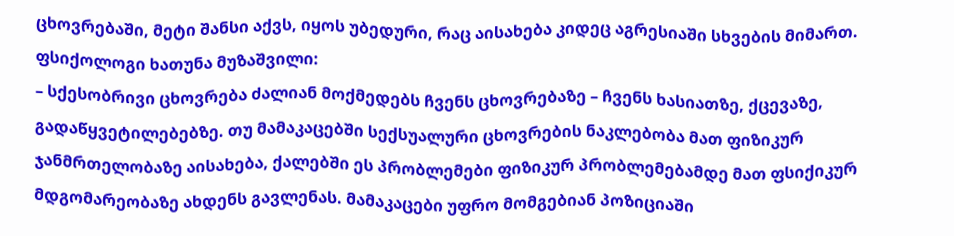ცხოვრებაში, მეტი შანსი აქვს, იყოს უბედური, რაც აისახება კიდეც აგრესიაში სხვების მიმართ.
ფსიქოლოგი ხათუნა მუზაშვილი:
– სქესობრივი ცხოვრება ძალიან მოქმედებს ჩვენს ცხოვრებაზე – ჩვენს ხასიათზე, ქცევაზე, გადაწყვეტილებებზე. თუ მამაკაცებში სექსუალური ცხოვრების ნაკლებობა მათ ფიზიკურ ჯანმრთელობაზე აისახება, ქალებში ეს პრობლემები ფიზიკურ პრობლემებამდე მათ ფსიქიკურ მდგომარეობაზე ახდენს გავლენას. მამაკაცები უფრო მომგებიან პოზიციაში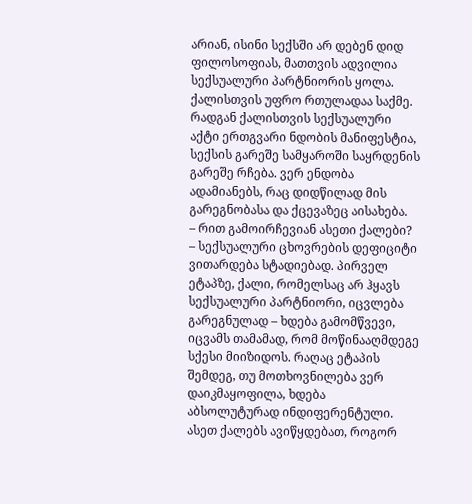არიან, ისინი სექსში არ დებენ დიდ ფილოსოფიას, მათთვის ადვილია სექსუალური პარტნიორის ყოლა. ქალისთვის უფრო რთულადაა საქმე. რადგან ქალისთვის სექსუალური აქტი ერთგვარი ნდობის მანიფესტია, სექსის გარეშე სამყაროში საყრდენის გარეშე რჩება. ვერ ენდობა ადამიანებს, რაც დიდწილად მის გარეგნობასა და ქცევაზეც აისახება.
– რით გამოირჩევიან ასეთი ქალები?
– სექსუალური ცხოვრების დეფიციტი ვითარდება სტადიებად. პირველ ეტაპზე, ქალი, რომელსაც არ ჰყავს სექსუალური პარტნიორი, იცვლება გარეგნულად – ხდება გამომწვევი, იცვამს თამამად, რომ მოწინააღმდეგე სქესი მიიზიდოს. რაღაც ეტაპის შემდეგ, თუ მოთხოვნილება ვერ დაიკმაყოფილა, ხდება აბსოლუტურად ინდიფერენტული. ასეთ ქალებს ავიწყდებათ, როგორ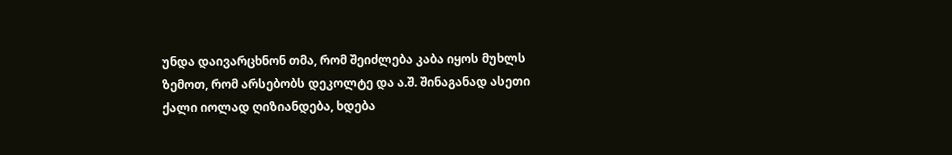უნდა დაივარცხნონ თმა, რომ შეიძლება კაბა იყოს მუხლს ზემოთ, რომ არსებობს დეკოლტე და ა.შ. შინაგანად ასეთი ქალი იოლად ღიზიანდება, ხდება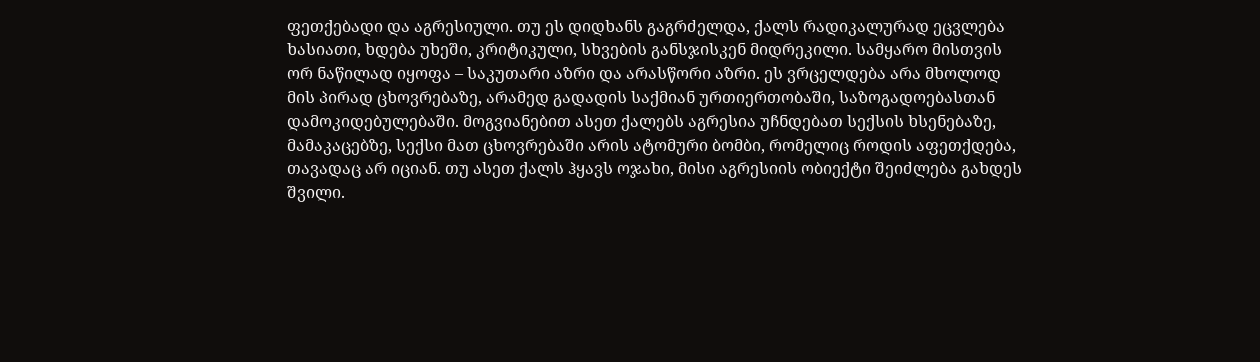ფეთქებადი და აგრესიული. თუ ეს დიდხანს გაგრძელდა, ქალს რადიკალურად ეცვლება ხასიათი, ხდება უხეში, კრიტიკული, სხვების განსჯისკენ მიდრეკილი. სამყარო მისთვის ორ ნაწილად იყოფა – საკუთარი აზრი და არასწორი აზრი. ეს ვრცელდება არა მხოლოდ მის პირად ცხოვრებაზე, არამედ გადადის საქმიან ურთიერთობაში, საზოგადოებასთან დამოკიდებულებაში. მოგვიანებით ასეთ ქალებს აგრესია უჩნდებათ სექსის ხსენებაზე, მამაკაცებზე, სექსი მათ ცხოვრებაში არის ატომური ბომბი, რომელიც როდის აფეთქდება, თავადაც არ იციან. თუ ასეთ ქალს ჰყავს ოჯახი, მისი აგრესიის ობიექტი შეიძლება გახდეს შვილი.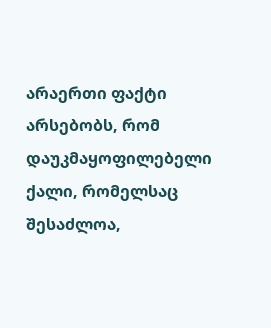არაერთი ფაქტი არსებობს, რომ დაუკმაყოფილებელი ქალი, რომელსაც შესაძლოა,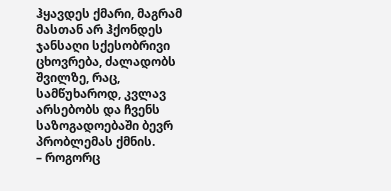ჰყავდეს ქმარი, მაგრამ მასთან არ ჰქონდეს ჯანსაღი სქესობრივი ცხოვრება, ძალადობს შვილზე, რაც, სამწუხაროდ, კვლავ არსებობს და ჩვენს საზოგადოებაში ბევრ პრობლემას ქმნის.
– როგორც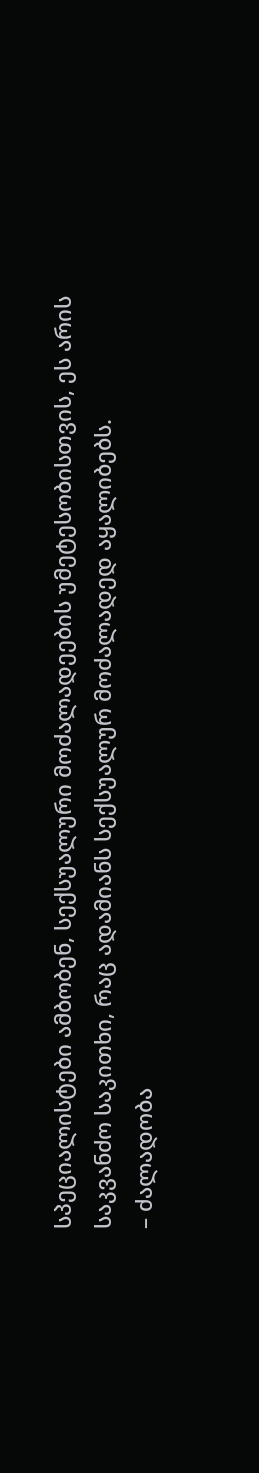სპეციალისტები ამბობენ, სექსუალური მოძალადეების უმეტესობისთვის, ეს არის საკვანძო საკითხი, რაც ადამიანს სექსუალურ მოძალადედ აყალიბებს.
– ძალადობა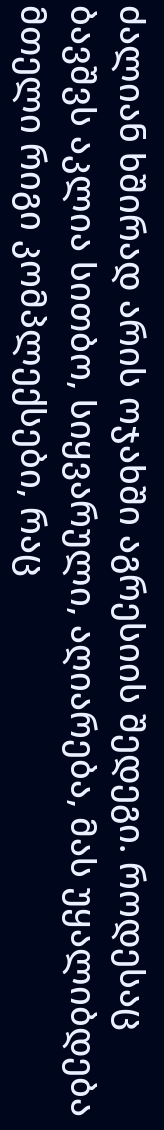ძალიან ხშირად არის ოჯახში აგრესიის შედეგი. როდესაც ბავშვს აკლია სითბო, სიყვარული, აღიარება, მას უყალიბდება მთელი რიგი კომპლექსები, რაც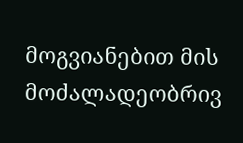მოგვიანებით მის მოძალადეობრივ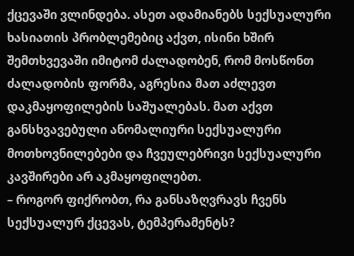ქცევაში ვლინდება. ასეთ ადამიანებს სექსუალური ხასიათის პრობლემებიც აქვთ, ისინი ხშირ შემთხვევაში იმიტომ ძალადობენ, რომ მოსწონთ ძალადობის ფორმა, აგრესია მათ აძლევთ დაკმაყოფილების საშუალებას. მათ აქვთ განსხვავებული ანომალიური სექსუალური მოთხოვნილებები და ჩვეულებრივი სექსუალური კავშირები არ აკმაყოფილებთ.
– როგორ ფიქრობთ, რა განსაზღვრავს ჩვენს სექსუალურ ქცევას, ტემპერამენტს?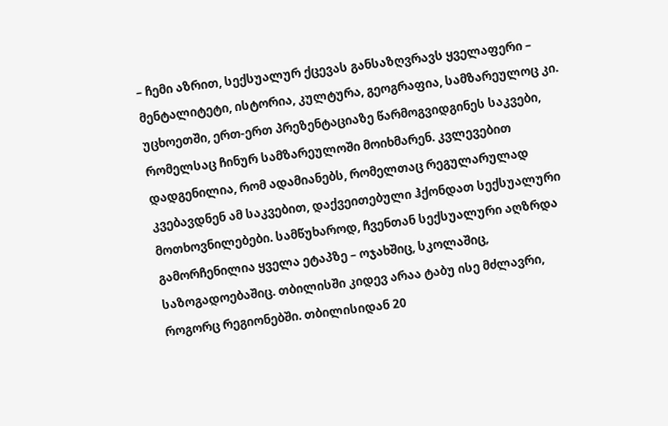– ჩემი აზრით, სექსუალურ ქცევას განსაზღვრავს ყველაფერი – მენტალიტეტი, ისტორია, კულტურა, გეოგრაფია, სამზარეულოც კი. უცხოეთში, ერთ-ერთ პრეზენტაციაზე წარმოგვიდგინეს საკვები, რომელსაც ჩინურ სამზარეულოში მოიხმარენ. კვლევებით დადგენილია, რომ ადამიანებს, რომელთაც რეგულარულად კვებავდნენ ამ საკვებით, დაქვეითებული ჰქონდათ სექსუალური მოთხოვნილებები. სამწუხაროდ, ჩვენთან სექსუალური აღზრდა გამორჩენილია ყველა ეტაპზე – ოჯახშიც, სკოლაშიც, საზოგადოებაშიც. თბილისში კიდევ არაა ტაბუ ისე მძლავრი, როგორც რეგიონებში. თბილისიდან 20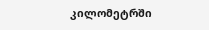კილომეტრში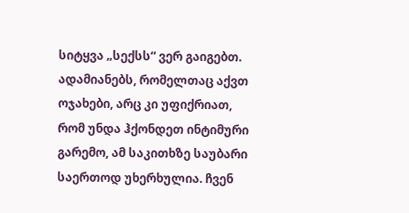სიტყვა „სექსს“ ვერ გაიგებთ. ადამიანებს, რომელთაც აქვთ ოჯახები, არც კი უფიქრიათ, რომ უნდა ჰქონდეთ ინტიმური გარემო, ამ საკითხზე საუბარი საერთოდ უხერხულია. ჩვენ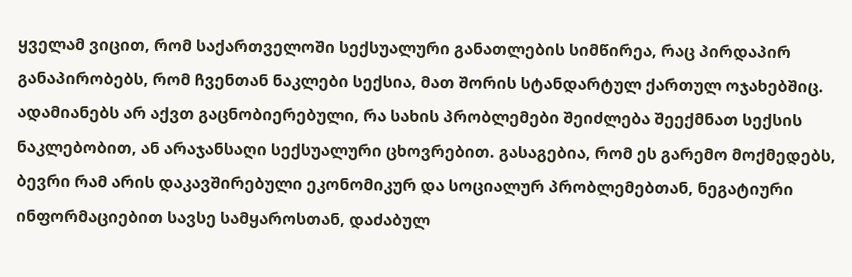ყველამ ვიცით, რომ საქართველოში სექსუალური განათლების სიმწირეა, რაც პირდაპირ განაპირობებს, რომ ჩვენთან ნაკლები სექსია, მათ შორის სტანდარტულ ქართულ ოჯახებშიც. ადამიანებს არ აქვთ გაცნობიერებული, რა სახის პრობლემები შეიძლება შეექმნათ სექსის ნაკლებობით, ან არაჯანსაღი სექსუალური ცხოვრებით. გასაგებია, რომ ეს გარემო მოქმედებს, ბევრი რამ არის დაკავშირებული ეკონომიკურ და სოციალურ პრობლემებთან, ნეგატიური ინფორმაციებით სავსე სამყაროსთან, დაძაბულ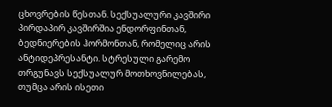ცხოვრების წესთან. სექსუალური კავშირი პირდაპირ კავშირშია ენდორფინთან, ბედნიერების ჰორმონთან, რომელიც არის ანტიდეპრესანტი. სტრესული გარემო თრგუნავს სექსუალურ მოთხოვნილებას, თუმცა არის ისეთი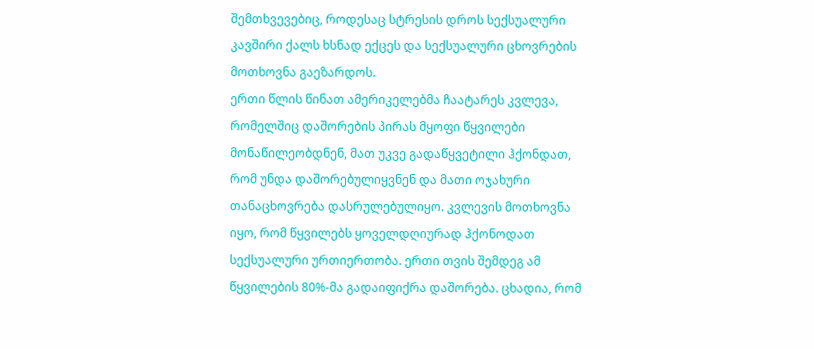შემთხვევებიც, როდესაც სტრესის დროს სექსუალური კავშირი ქალს ხსნად ექცეს და სექსუალური ცხოვრების მოთხოვნა გაეზარდოს.
ერთი წლის წინათ ამერიკელებმა ჩაატარეს კვლევა, რომელშიც დაშორების პირას მყოფი წყვილები მონაწილეობდნენ, მათ უკვე გადაწყვეტილი ჰქონდათ, რომ უნდა დაშორებულიყვნენ და მათი ოჯახური თანაცხოვრება დასრულებულიყო. კვლევის მოთხოვნა იყო, რომ წყვილებს ყოველდღიურად ჰქონოდათ სექსუალური ურთიერთობა. ერთი თვის შემდეგ ამ წყვილების 80%-მა გადაიფიქრა დაშორება. ცხადია, რომ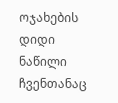ოჯახების დიდი ნაწილი ჩვენთანაც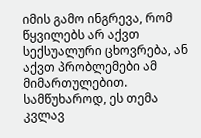იმის გამო ინგრევა, რომ წყვილებს არ აქვთ სექსუალური ცხოვრება, ან აქვთ პრობლემები ამ მიმართულებით. სამწუხაროდ, ეს თემა კვლავ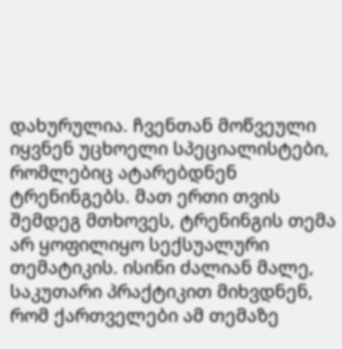დახურულია. ჩვენთან მოწვეული იყვნენ უცხოელი სპეციალისტები, რომლებიც ატარებდნენ ტრენინგებს. მათ ერთი თვის შემდეგ მთხოვეს, ტრენინგის თემა არ ყოფილიყო სექსუალური თემატიკის. ისინი ძალიან მალე, საკუთარი პრაქტიკით მიხვდნენ, რომ ქართველები ამ თემაზე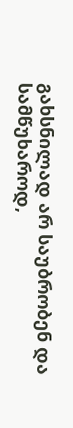გახსნილად არ საუბრობენ და სამწუხაროდ,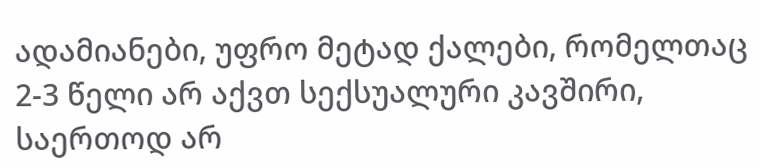ადამიანები, უფრო მეტად ქალები, რომელთაც 2-3 წელი არ აქვთ სექსუალური კავშირი, საერთოდ არ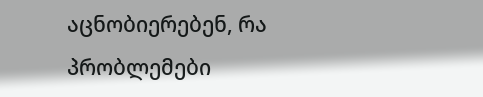აცნობიერებენ, რა პრობლემები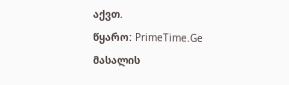აქვთ.
წყარო: PrimeTime.Ge
მასალის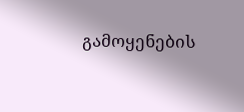გამოყენების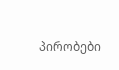პირობები